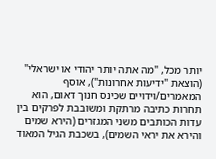יותר מכל, "מה אתה יותר יהודי או ישראלי" (הוצאת "ידיעות אחרונות"), אוסף המאמרים/וידויים שכינס חנוך דאום, הוא תחרות כתיבה מרתקת ומשובבת לפרקים בין עדות הכותבים משני המגזרים (הירא שמים והירא את יראי השמים), בשכבת הגיל המאוד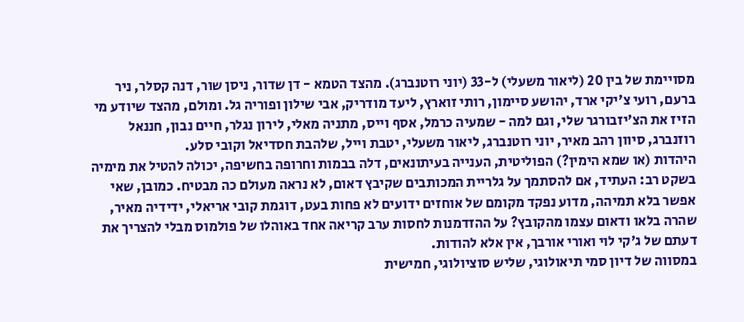מסויימת של בין 20 (ליאור משעלי) ל-33 (יוני רוטנברג). מהצד הטמא - דן שדור, ניסן שור, דנה קסלר, ניר ברעם, רועי צ'יקי ארד, יהושע סיימון, רותי זוארץ, ליעד מודריק, אבי שילון ופוריה גל. ומולם, מהצד שיודע מי הזיז את הצ'יזבורגר שלי, וגם למה - שמעיה כרמל, אסף וייס, מתניה מאלי, לירון נגלר, חיים נבון, חננאל רוזנברג, סיוון רהב מאיר, יוני רוטנברג, ליאור משעלי, יטבת וייל, שלהבת חסדיאל וקובי סלע.
היהדות (או שמא הימין?) הפוליטית, הענייה בעיתונאים, דלה בבמות וחרופה בחשיפה, יכולה להטיל את מימיה בשקט רב: העתיד, אם להסתמך על גלריית המכותבים שקיבץ דאום, לא נראה מעולם כה מבטיח. כמובן, שאי אפשר בלא תמיהה, מדוע נפקד מקומם של אוחזים ידועים לא פחות בעט, דוגמת קובי אריאלי, ידידיה מאיר, שהרה בלאו ודאום עצמו מהקובץ? על ההזדמנות לחסות ערב קריאה אחד באוהלו של פולמוס מבלי להצריך את דעתם של ג'קי לוי ואורי אורבך, אין אלא להודות.
במסווה של דיון סמי תיאולוגי, שליש סוציולוגי, חמישית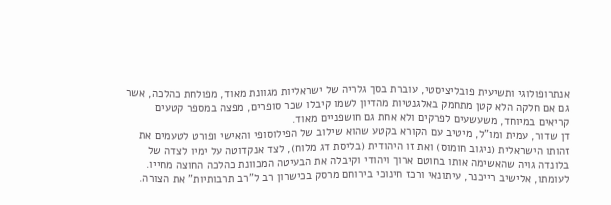אנתרופולוגי ותשיעית פובליציסטי, עוברת בסך גלריה של ישראליות מגוונת מאוד, מפולחת כהלכה, אשר גם אם חלקה הלא קטן מתחמק באלגנטיות מהדיון לשמו קיבלו שכר סופרים, מפצה במספר קטעים קריאים במיוחד, משעשעים לפרקים ולא אחת גם חושפניים מאוד.
דן שדור, עמית ומו"ל, מיטיב עם הקורא בקטע שהוא שילוב של הפילוסופי והאישי ופורט לטעמים את זהותו הישראלית (ניגוב חומוס) ואת זו היהודית (בליסת דג מלוח), לצד אנקדוטה על ימיו לצדה של בלונדה גויה שהאשימה אותו בחוטם ארוך ויהודי וקיבלה את הבעיטה המכוונת כהלכה החוצה מחייו. לעומתו, אלישיב רייכנר, עיתונאי ורכז חינוכי בירוחם מרסק בכישרון רב ל"רב תרבותיות" את הצורה.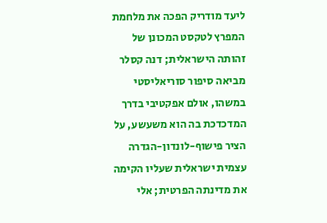ליעד מודריק הפכה את מלחמת המפרץ לטקסט המכונן של זהותה הישראלית; דנה קסלר מביאה סיפור סוריאליסטי במשהו, אולם אפקטיבי בדרך המדכדכת בה הוא משעשע, על הציר פישוף-לונדון-הגדרה עצמית ישראלית שעליו הקימה את מדינתה הפרטית; אלי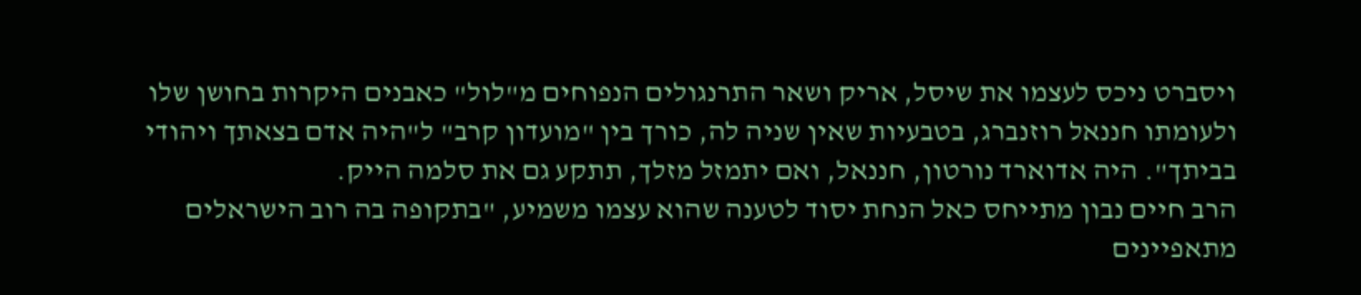ויסברט ניכס לעצמו את שיסל, אריק ושאר התרנגולים הנפוחים מ"לול" כאבנים היקרות בחושן שלו ולעומתו חננאל רוזנברג, בטבעיות שאין שניה לה, כורך בין "מועדון קרב" ל"היה אדם בצאתך ויהודי בביתך". היה אדוארד נורטון, חננאל, ואם יתמזל מזלך, תתקע גם את סלמה הייק.
הרב חיים נבון מתייחס כאל הנחת יסוד לטענה שהוא עצמו משמיע, "בתקופה בה רוב הישראלים מתאפיינים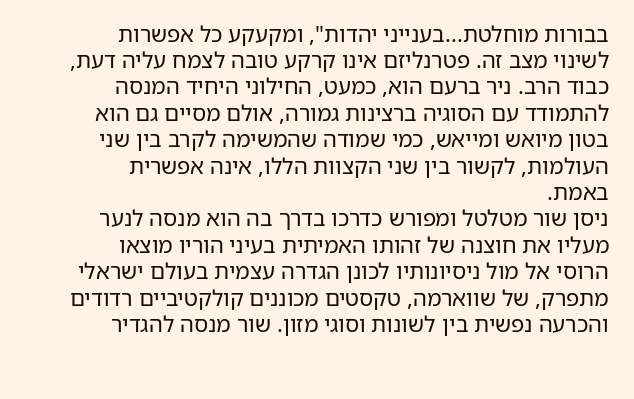בבורות מוחלטת...בענייני יהדות", ומקעקע כל אפשרות לשינוי מצב זה. פטרנליזם אינו קרקע טובה לצמח עליה דעת, כבוד הרב. ניר ברעם הוא, כמעט, החילוני היחיד המנסה להתמודד עם הסוגיה ברצינות גמורה, אולם מסיים גם הוא בטון מיואש ומייאש, כמי שמודה שהמשימה לקרב בין שני העולמות, לקשור בין שני הקצוות הללו, אינה אפשרית באמת.
ניסן שור מטלטל ומפורש כדרכו בדרך בה הוא מנסה לנער מעליו את חוצנה של זהותו האמיתית בעיני הוריו מוצאו הרוסי אל מול ניסיונותיו לכונן הגדרה עצמית בעולם ישראלי מתפרק, של שווארמה, טקסטים מכוננים קולקטיביים רדודים והכרעה נפשית בין לשונות וסוגי מזון. שור מנסה להגדיר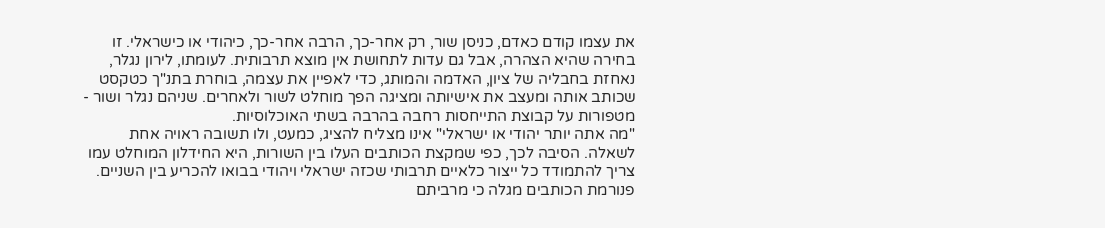את עצמו קודם כאדם, כניסן שור, רק אחר-כך, הרבה אחר-כך, כיהודי או כישראלי. זו בחירה שהיא הצהרה, אבל גם עדות לתחושת אין מוצא תרבותית. לעומתו, לירון נגלר, נאחזת בחבליה של ציון, האדמה והמותג, כדי לאפיין את עצמה, בוחרת בתנ"ך כטקסט שכותב אותה ומעצב את אישיותה ומציגה הפך מוחלט לשור ולאחרים. שניהם נגלר ושור - מטפורות על קבוצת התייחסות רחבה בהרבה בשתי האוכלוסיות.
"מה אתה יותר יהודי או ישראלי" אינו מצליח להציג, כמעט, ולו תשובה ראויה אחת לשאלה. הסיבה לכך, כפי שמקצת הכותבים העלו בין השורות, היא החידלון המוחלט עמו צריך להתמודד כל ייצור כלאיים תרבותי שכזה ישראלי ויהודי בבואו להכריע בין השניים. פנורמת הכותבים מגלה כי מרביתם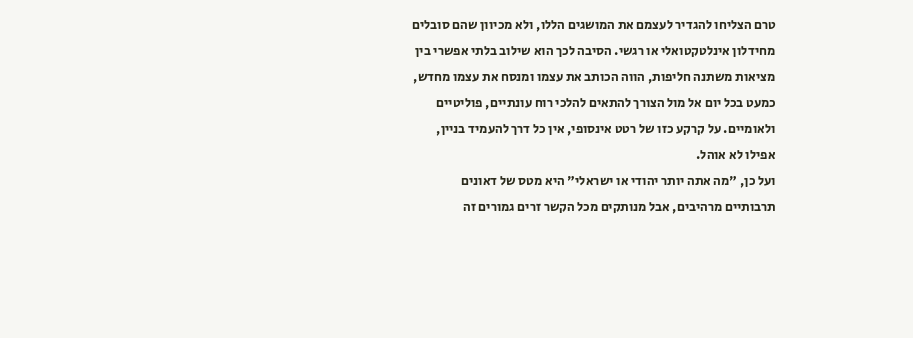טרם הצליחו להגדיר לעצמם את המושגים הללו, ולא מכיוון שהם סובלים מחידלון אינלטקטואלי או רגשי. הסיבה לכך הוא שילוב בלתי אפשרי בין מציאות משתנה חליפות, הווה הכותב את עצמו ומנסח את עצמו מחדש, כמעט בכל יום אל מול הצורך להתאים להלכי רוח עונתיים, פוליטיים ולאומיים. על קרקע כזו של רטט אינסופי, אין כל דרך להעמיד בניין, אפילו לא אוהל.
ועל כן, "מה אתה יותר יהודי או ישראלי" היא מטס של דאונים תרבותיים מרהיבים, אבל מנותקים מכל הקשר זרים גמורים זה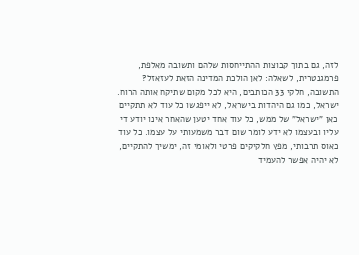לזה, גם בתוך קבוצות ההתייחסות שלהם ותשובה מאלפת, פרמגנטרית, לשאלה: לאן הולכת המדינה הזאת לעזאזל? התשובה, חלקי 33 הכותבים, היא לכל מקום שתיקח אותה הרוח. ישראל, כמו גם היהדות בישראל, לא ייפגשו כל עוד לא תתקיים כאן "ישראל" של ממש, כל עוד אחד יטען שהאחר אינו יודע די עליו ובעצמו לא ידע לומר שום דבר משמעותי על עצמו. כל עוד כאוס תרבותי, מפץ חלקיקים פרטי ולאומי זה, ימשיך להתקיים, לא יהיה אפשר להעמיד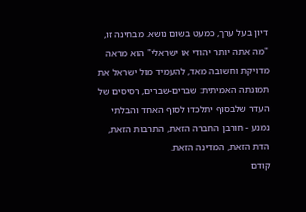דיון בעל ערך, כמעט בשום נושא. מבחינה זו, "מה אתה יותר יהודי או ישראלי" הוא מראה מדויקת וחשובה מאד, להעמיד מול ישראל את תמונתה האמיתית: שברים-שברים, רסיסים של העדר שלבסוף יתלכדו לסוף האחד והבלתי נמנע - חורבן החברה הזאת, התרבות הזאת, הדת הזאת, המדינה הזאת.
קודם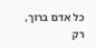כל אדם ברוך, רק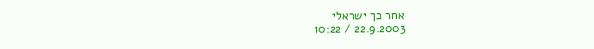אחר כך ישראלי
22.9.2003 / 10:22